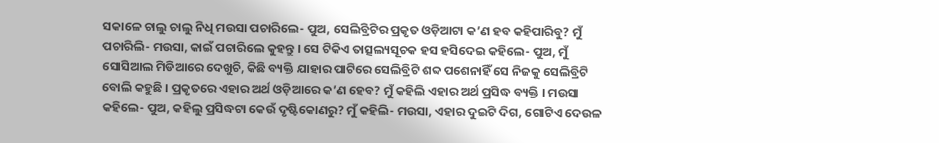ସକାଳେ ଚାଲୁ ଚାଲୁ ନିଧି ମଉସା ପଚାରିଲେ- ପୁଅ, ସେଲିବ୍ରିଟିର ପ୍ରକୃତ ଓଡ଼ିଆଟା କ’ଣ ହବ କହିପାରିବୁ? ମୁଁ ପଚାରିଲି- ମଉସା, କାଇଁ ପଚାରିଲେ କୁହନ୍ତୁ । ସେ ଟିକିଏ ତାତ୍ସଲ୍ୟସୂଚକ ହସ ହସିଦେଇ କହିଲେ- ପୁଅ, ମୁଁ ସୋସିଆଲ ମିଡିଆରେ ଦେଖୁଚି, କିଛି ବ୍ୟକ୍ତି ଯାହାର ପାଟିରେ ସେଲିବ୍ରିଟି ଶବ୍ଦ ପଶେନାହିଁ ସେ ନିଜକୁ ସେଲିବ୍ରିଟି ବୋଲି କହୁଛି । ପ୍ରକୃତରେ ଏହାର ଅର୍ଥ ଓଡ଼ିଆରେ କ’ଣ ହେବ? ମୁଁ କହିଲି ଏହାର ଅର୍ଥ ପ୍ରସିଦ୍ଧ ବ୍ୟକ୍ତି । ମଉସା କହିଲେ- ପୁଅ, କହିଲୁ ପ୍ରସିଦ୍ଧଟା କେଉଁ ଦୃଷ୍ଟିକୋଣରୁ? ମୁଁ କହିଲି- ମଉସା, ଏହାର ଦୁଇଟି ଦିଗ, ଗୋଟିଏ ଦେଉଳ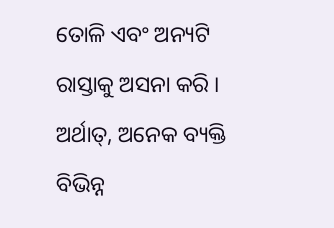ତୋଳି ଏବଂ ଅନ୍ୟଟି ରାସ୍ତାକୁ ଅସନା କରି । ଅର୍ଥାତ୍, ଅନେକ ବ୍ୟକ୍ତି ବିଭିନ୍ନ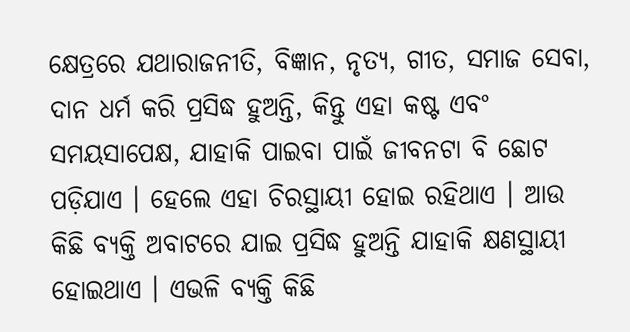କ୍ଷେତ୍ରରେ ଯଥାରାଜନୀତି, ବିଜ୍ଞାନ, ନୃତ୍ୟ, ଗୀତ, ସମାଜ ସେବା, ଦାନ ଧର୍ମ କରି ପ୍ରସିଦ୍ଧ ହୁଅନ୍ତି, କିନ୍ତୁ ଏହା କଷ୍ଟ ଏବଂ ସମୟସାପେକ୍ଷ, ଯାହାକି ପାଇବା ପାଇଁ ଜୀବନଟା ବି ଛୋଟ ପଡ଼ିଯାଏ । ହେଲେ ଏହା ଚିରସ୍ଥାୟୀ ହୋଇ ରହିଥାଏ । ଆଉ କିଛି ବ୍ୟକ୍ତି ଅବାଟରେ ଯାଇ ପ୍ରସିଦ୍ଧ ହୁଅନ୍ତି ଯାହାକି କ୍ଷଣସ୍ଥାୟୀ ହୋଇଥାଏ । ଏଭଳି ବ୍ୟକ୍ତି କିଛି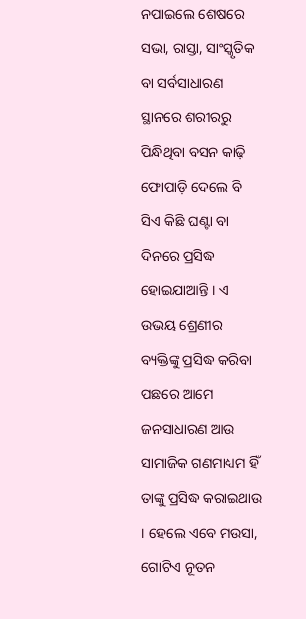ନପାଇଲେ ଶେଷରେ ସଭା, ରାସ୍ତା, ସାଂସ୍କୃତିକ ବା ସର୍ବସାଧାରଣ ସ୍ଥାନରେ ଶରୀରରୁ ପିନ୍ଧିଥିବା ବସନ କାଢ଼ି ଫୋପାଡ଼ି ଦେଲେ ବି ସିଏ କିଛି ଘଣ୍ଟା ବା ଦିନରେ ପ୍ରସିଦ୍ଧ ହୋଇଯାଆନ୍ତି । ଏ ଉଭୟ ଶ୍ରେଣୀର ବ୍ୟକ୍ତିଙ୍କୁ ପ୍ରସିଦ୍ଧ କରିବା ପଛରେ ଆମେ ଜନସାଧାରଣ ଆଉ ସାମାଜିକ ଗଣମାଧ୍ୟମ ହିଁ ତାଙ୍କୁ ପ୍ରସିଦ୍ଧ କରାଇଥାଉ । ହେଲେ ଏବେ ମଉସା, ଗୋଟିଏ ନୂତନ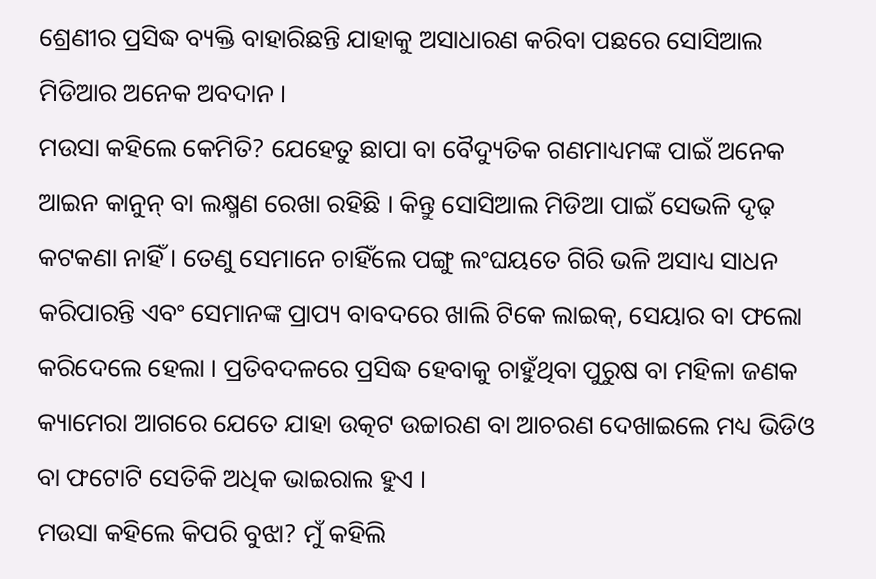ଶ୍ରେଣୀର ପ୍ରସିଦ୍ଧ ବ୍ୟକ୍ତି ବାହାରିଛନ୍ତି ଯାହାକୁ ଅସାଧାରଣ କରିବା ପଛରେ ସୋସିଆଲ ମିଡିଆର ଅନେକ ଅବଦାନ ।
ମଉସା କହିଲେ କେମିତି? ଯେହେତୁ ଛାପା ବା ବୈଦ୍ୟୁତିକ ଗଣମାଧ୍ୟମଙ୍କ ପାଇଁ ଅନେକ ଆଇନ କାନୁନ୍ ବା ଲକ୍ଷ୍ମଣ ରେଖା ରହିଛି । କିନ୍ତୁ ସୋସିଆଲ ମିଡିଆ ପାଇଁ ସେଭଳି ଦୃଢ଼ କଟକଣା ନାହିଁ । ତେଣୁ ସେମାନେ ଚାହିଁଲେ ପଙ୍ଗୁ ଲଂଘୟତେ ଗିରି ଭଳି ଅସାଧ୍ୟ ସାଧନ କରିପାରନ୍ତି ଏବଂ ସେମାନଙ୍କ ପ୍ରାପ୍ୟ ବାବଦରେ ଖାଲି ଟିକେ ଲାଇକ୍, ସେୟାର ବା ଫଲୋ କରିଦେଲେ ହେଲା । ପ୍ରତିବଦଳରେ ପ୍ରସିଦ୍ଧ ହେବାକୁ ଚାହୁଁଥିବା ପୁରୁଷ ବା ମହିଳା ଜଣକ କ୍ୟାମେରା ଆଗରେ ଯେତେ ଯାହା ଉତ୍କଟ ଉଚ୍ଚାରଣ ବା ଆଚରଣ ଦେଖାଇଲେ ମଧ୍ୟ ଭିଡିଓ ବା ଫଟୋଟି ସେତିକି ଅଧିକ ଭାଇରାଲ ହୁଏ ।
ମଉସା କହିଲେ କିପରି ବୁଝା? ମୁଁ କହିଲି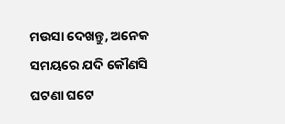ମଉସା ଦେଖନ୍ତୁ, ଅନେକ ସମୟରେ ଯଦି କୌଣସି ଘଟଣା ଘଟେ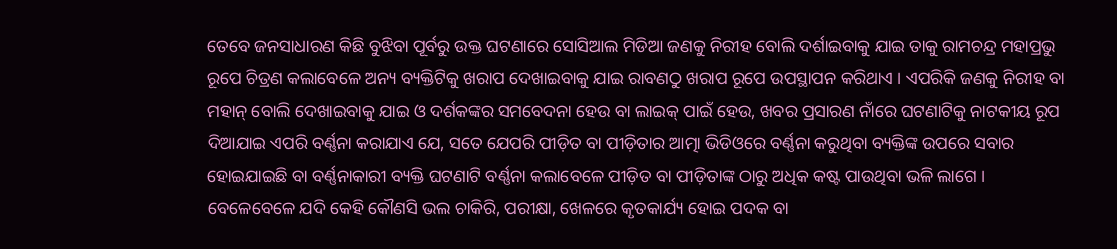ତେବେ ଜନସାଧାରଣ କିଛି ବୁଝିବା ପୂର୍ବରୁ ଉକ୍ତ ଘଟଣାରେ ସୋସିଆଲ ମିଡିଆ ଜଣକୁ ନିରୀହ ବୋଲି ଦର୍ଶାଇବାକୁ ଯାଇ ତାକୁ ରାମଚନ୍ଦ୍ର ମହାପ୍ରଭୁ ରୂପେ ଚିତ୍ରଣ କଲାବେଳେ ଅନ୍ୟ ବ୍ୟକ୍ତିଟିକୁ ଖରାପ ଦେଖାଇବାକୁ ଯାଇ ରାବଣଠୁ ଖରାପ ରୂପେ ଉପସ୍ଥାପନ କରିଥାଏ । ଏପରିକି ଜଣକୁ ନିରୀହ ବା ମହାନ୍ ବୋଲି ଦେଖାଇବାକୁ ଯାଇ ଓ ଦର୍ଶକଙ୍କର ସମବେଦନା ହେଉ ବା ଲାଇକ୍ ପାଇଁ ହେଉ, ଖବର ପ୍ରସାରଣ ନାଁରେ ଘଟଣାଟିକୁ ନାଟକୀୟ ରୂପ ଦିଆଯାଇ ଏପରି ବର୍ଣ୍ଣନା କରାଯାଏ ଯେ, ସତେ ଯେପରି ପୀଡ଼ିତ ବା ପୀଡ଼ିତାର ଆତ୍ମା ଭିଡିଓରେ ବର୍ଣ୍ଣନା କରୁଥିବା ବ୍ୟକ୍ତିଙ୍କ ଉପରେ ସବାର ହୋଇଯାଇଛି ବା ବର୍ଣ୍ଣନାକାରୀ ବ୍ୟକ୍ତି ଘଟଣାଟି ବର୍ଣ୍ଣନା କଲାବେଳେ ପୀଡ଼ିତ ବା ପୀଡ଼ିତାଙ୍କ ଠାରୁ ଅଧିକ କଷ୍ଟ ପାଉଥିବା ଭଳି ଲାଗେ ।
ବେଳେବେଳେ ଯଦି କେହି କୌଣସି ଭଲ ଚାକିରି, ପରୀକ୍ଷା, ଖେଳରେ କୃତକାର୍ଯ୍ୟ ହୋଇ ପଦକ ବା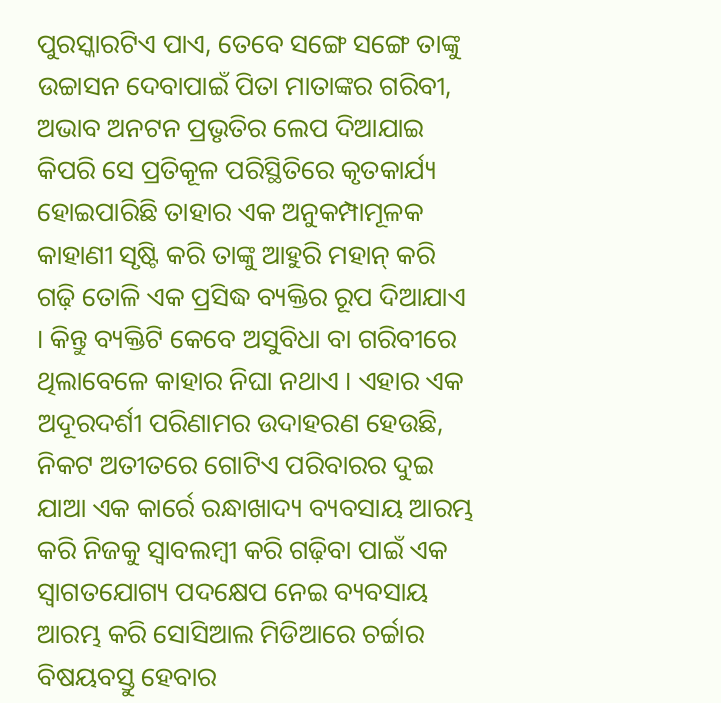ପୁରସ୍କାରଟିଏ ପାଏ, ତେବେ ସଙ୍ଗେ ସଙ୍ଗେ ତାଙ୍କୁ ଉଚ୍ଚାସନ ଦେବାପାଇଁ ପିତା ମାତାଙ୍କର ଗରିବୀ, ଅଭାବ ଅନଟନ ପ୍ରଭୃତିର ଲେପ ଦିଆଯାଇ କିପରି ସେ ପ୍ରତିକୂଳ ପରିସ୍ଥିତିରେ କୃତକାର୍ଯ୍ୟ ହୋଇପାରିଛି ତାହାର ଏକ ଅନୁକମ୍ପାମୂଳକ କାହାଣୀ ସୃଷ୍ଟି କରି ତାଙ୍କୁ ଆହୁରି ମହାନ୍ କରି ଗଢ଼ି ତୋଳି ଏକ ପ୍ରସିଦ୍ଧ ବ୍ୟକ୍ତିର ରୂପ ଦିଆଯାଏ । କିନ୍ତୁ ବ୍ୟକ୍ତିଟି କେବେ ଅସୁବିଧା ବା ଗରିବୀରେ ଥିଲାବେଳେ କାହାର ନିଘା ନଥାଏ । ଏହାର ଏକ ଅଦୂରଦର୍ଶୀ ପରିଣାମର ଉଦାହରଣ ହେଉଛି, ନିକଟ ଅତୀତରେ ଗୋଟିଏ ପରିବାରର ଦୁଇ ଯାଆ ଏକ କାର୍ରେ ରନ୍ଧାଖାଦ୍ୟ ବ୍ୟବସାୟ ଆରମ୍ଭ କରି ନିଜକୁ ସ୍ୱାବଲମ୍ବୀ କରି ଗଢ଼ିବା ପାଇଁ ଏକ ସ୍ୱାଗତଯୋଗ୍ୟ ପଦକ୍ଷେପ ନେଇ ବ୍ୟବସାୟ ଆରମ୍ଭ କରି ସୋସିଆଲ ମିଡିଆରେ ଚର୍ଚ୍ଚାର ବିଷୟବସ୍ତୁ ହେବାର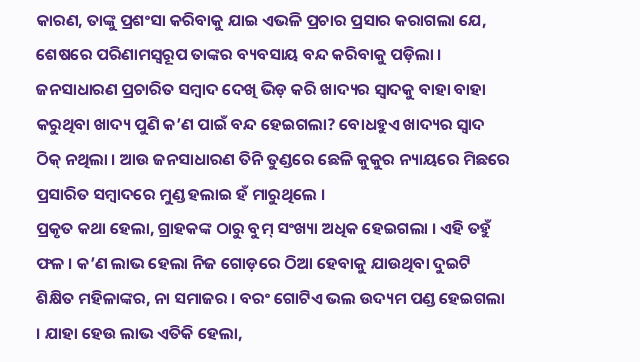କାରଣ, ତାଙ୍କୁ ପ୍ରଶଂସା କରିବାକୁ ଯାଇ ଏଭଳି ପ୍ରଚାର ପ୍ରସାର କରାଗଲା ଯେ, ଶେଷରେ ପରିଣାମସ୍ୱରୂପ ତାଙ୍କର ବ୍ୟବସାୟ ବନ୍ଦ କରିବାକୁ ପଡ଼ିଲା । ଜନସାଧାରଣ ପ୍ରଚାରିତ ସମ୍ବାଦ ଦେଖି ଭିଡ଼ କରି ଖାଦ୍ୟର ସ୍ୱାଦକୁ ବାହା ବାହା କରୁଥିବା ଖାଦ୍ୟ ପୁଣି କ’ଣ ପାଇଁ ବନ୍ଦ ହେଇଗଲା? ବୋଧହୁଏ ଖାଦ୍ୟର ସ୍ୱାଦ ଠିକ୍ ନଥିଲା । ଆଉ ଜନସାଧାରଣ ତିନି ତୁଣ୍ଡରେ ଛେଳି କୁକୁର ନ୍ୟାୟରେ ମିଛରେ ପ୍ରସାରିତ ସମ୍ବାଦରେ ମୁଣ୍ଡ ହଲାଇ ହଁ ମାରୁଥିଲେ ।
ପ୍ରକୃତ କଥା ହେଲା, ଗ୍ରାହକଙ୍କ ଠାରୁ ବୁମ୍ ସଂଖ୍ୟା ଅଧିକ ହେଇଗଲା । ଏହି ତହୁଁ ଫଳ । କ’ଣ ଲାଭ ହେଲା ନିଜ ଗୋଡ଼ରେ ଠିଆ ହେବାକୁ ଯାଉଥିବା ଦୁଇଟି ଶିକ୍ଷିତ ମହିଳାଙ୍କର, ନା ସମାଜର । ବରଂ ଗୋଟିଏ ଭଲ ଉଦ୍ୟମ ପଣ୍ଡ ହେଇଗଲା । ଯାହା ହେଉ ଲାଭ ଏତିକି ହେଲା,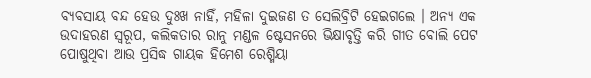ବ୍ୟବସାୟ ବନ୍ଦ ହେଉ ଦୁଃଖ ନାହିଁ, ମହିଳା ଦୁଇଜଣ ତ ସେଲିବ୍ରିଟି ହେଇଗଲେ । ଅନ୍ୟ ଏକ ଉଦାହରଣ ସ୍ୱରୂପ, କଲିକତାର ରାନୁ ମଣ୍ଡଳ ଷ୍ଟେସନରେ ଭିକ୍ଷାବୃତ୍ତି କରି ଗୀତ ବୋଲି ପେଟ ପୋଷୁଥିବା ଆଉ ପ୍ରସିଦ୍ଧ ଗାୟକ ହିମେଶ ରେଶ୍ମିୟା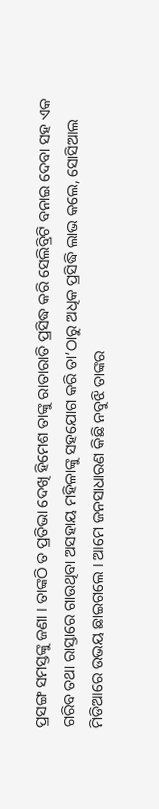ପ୍ରସଙ୍ଗ ସମସ୍ତଙ୍କୁ ଜଣା । ତାଙ୍କଠି ତ ପ୍ରତିଭା ଦେଖି ହିମେଶ ତାଙ୍କୁ ରାତାରାତି ପ୍ରସିଦ୍ଧ କରି ସେଲିବ୍ରିଟି ବନାଇ ଦେବା ସହ ଏକ ଗରିବ ତଥା ରାସ୍ତାରେ ଗାଉଥିବା ଅସହାୟ ମହିଳାଙ୍କୁ ସହଯୋଗ କରି ତା’ଠାରୁ ଅଧିକ ପ୍ରସିଦ୍ଧି ଲାଭ କଲେ, ସୋସିଆଲ ମିଡିଆରେ ଉଭୟ ଛାଇଗଲେ । ଆମେ ଜନସାଧାରଣ କିଛି ନବୁଝି ତାଙ୍କର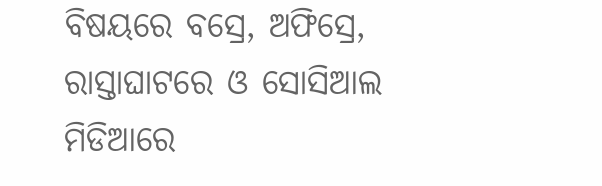ବିଷୟରେ ବସ୍ରେ, ଅଫିସ୍ରେ, ରାସ୍ତାଘାଟରେ ଓ ସୋସିଆଲ ମିଡିଆରେ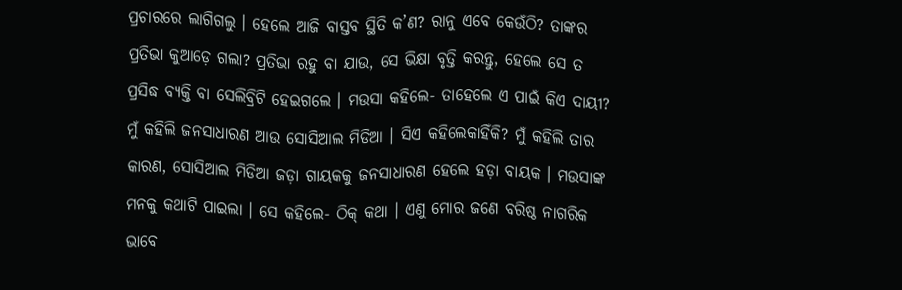ପ୍ରଚାରରେ ଲାଗିଗଲୁ । ହେଲେ ଆଜି ବାସ୍ତବ ସ୍ଥିତି କ’ଣ? ରାନୁ ଏବେ କେଉଁଠି? ତାଙ୍କର ପ୍ରତିଭା କୁଆଡ଼େ ଗଲା? ପ୍ରତିଭା ରହୁ ବା ଯାଉ, ସେ ଭିକ୍ଷା ବୃତ୍ତି କରନ୍ତୁ, ହେଲେ ସେ ତ ପ୍ରସିଦ୍ଧ ବ୍ୟକ୍ତି ବା ସେଲିବ୍ରିଟି ହେଇଗଲେ । ମଉସା କହିଲେ- ତାହେଲେ ଏ ପାଇଁ କିଏ ଦାୟୀ? ମୁଁ କହିଲି ଜନସାଧାରଣ ଆଉ ସୋସିଆଲ ମିଡିଆ । ସିଏ କହିଲେକାହିଁକି? ମୁଁ କହିଲି ତାର କାରଣ, ସୋସିଆଲ ମିଡିଆ ଜଡ଼ା ଗାୟକକୁ ଜନସାଧାରଣ ହେଲେ ହଡ଼ା ବାୟକ । ମଉସାଙ୍କ ମନକୁ କଥାଟି ପାଇଲା । ସେ କହିଲେ- ଠିକ୍ କଥା । ଏଣୁ ମୋର ଜଣେ ବରିଷ୍ଠ ନାଗରିକ ଭାବେ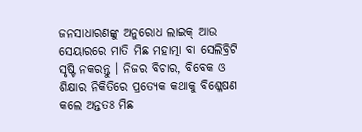ଜନସାଧାରଣଙ୍କୁ ଅନୁରୋଧ ଲାଇକ୍ ଆଉ ସେୟାରରେ ମାତି ମିଛ ମହାତ୍ମା ବା ସେଲିବ୍ରିଟି ସୃଷ୍ଟି ନକରନ୍ତୁ । ନିଜର ବିଚାର, ବିବେକ ଓ ଶିକ୍ଷାର ନିକିତିରେ ପ୍ରତ୍ୟେକ କଥାକୁ ବିଶ୍ଳେଷଣ କଲେ ଅନ୍ତତଃ ମିଛ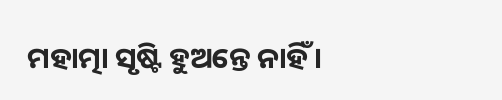ମହାତ୍ମା ସୃଷ୍ଟି ହୁଅନ୍ତେ ନାହିଁ ।